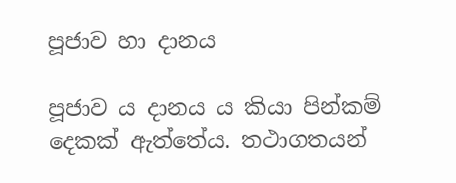පූජාව හා දානය

පූජාව ය දානය ය කියා පින්කම් දෙකක් ඇත්තේය. තථාගතයන්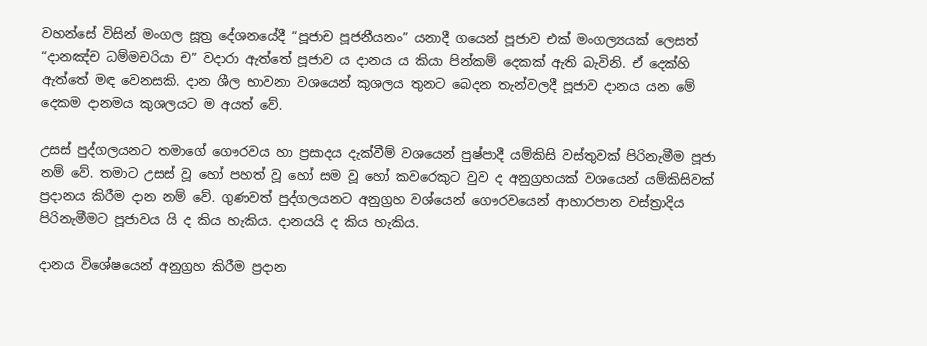වහන්සේ විසින් මංගල සූත්‍ර දේශනයේදී “පූජාච පූජනීයනං” යනාදී ගයෙන් පූජාව එක් මංගල්‍යයක් ලෙසත් “දානඤ්ච ධම්මචරියා ච” වදාරා ඇත්තේ පූජාව ය දානය ය කියා පින්කම් දෙකක් ඇති බැවිනි. ඒ දෙක්හි ඇත්තේ මඳ වෙනසකි. දාන ශීල භාවනා වශයෙන් කුශලය තුනට බෙදන තැන්වලදී පූජාව දානය යන මේ දෙකම දානමය කුශලයට ම අයත් වේ.

උසස් පුද්ගලයනට තමාගේ ගෞරවය හා ප්‍රසාදය දැක්වීම් වශයෙන් පුෂ්පාදී යම්කිසි වස්තුවක් පිරිනැමීම පූජා නම් වේ. තමාට උසස් වූ හෝ පහත් වූ හෝ සම වූ හෝ කවරෙකුට වුව ද අනුග්‍රහයක් වශයෙන් යම්කිසිවක් ප්‍රදානය කිරීම දාන නම් වේ. ගුණවත් පුද්ගලයනට අනුග්‍රහ වශ්යෙන් ගෞරවයෙන් ආහාරපාන වස්ත්‍රාදිය පිරිනැමීමට පූජාවය යි ද කිය හැකිය. දානයයි ද කිය හැකිය.

දානය විශේෂයෙන් අනුග්‍රහ කිරීම ප්‍රදාන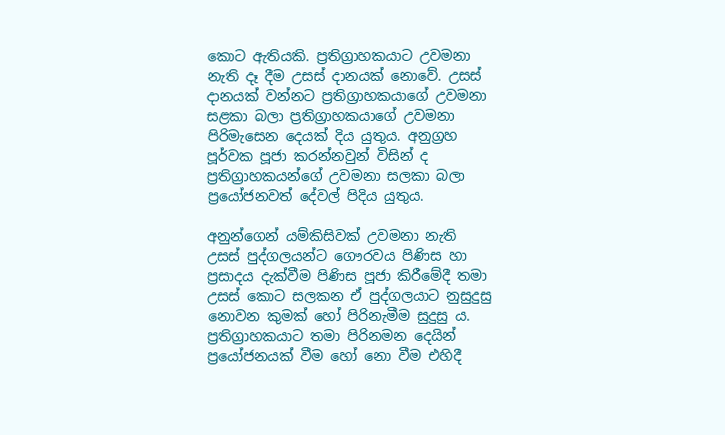කොට ඇතියකි. ප්‍රතිග්‍රාහකයාට උවමනා නැති දෑ දීම උසස් දානයක් නොවේ. උසස් දානයක් වන්නට ප්‍රතිග්‍රාහකයාගේ උවමනා සළකා බලා ප්‍රතිග්‍රාහකයාගේ උවමනා පිරිමැසෙන දෙයක් දිය යුතුය. අනුග්‍රහ පූර්වක පූජා කරන්නවුන් විසින් ද ප්‍රතිග්‍රාහකයන්ගේ උවමනා සලකා බලා ප්‍රයෝජනවත් දේවල් පිදිය යුතුය.

අනුන්ගෙන් යම්කිසිවක් උවමනා නැති උසස් පුද්ගලයන්ට ගෞරවය පිණිස හා ප්‍රසාදය දැක්වීම පිණිස පූජා කිරීමේදී තමා උසස් කොට සලකන ඒ පුද්ගලයාට නුසුදුසු නොවන කුමක් හෝ පිරිනැමීම සුදුසු ය. ප්‍රතිග්‍රාහකයාට තමා පිරිනමන දෙයින් ප්‍රයෝජනයක් වීම හෝ නො වීම එහිදී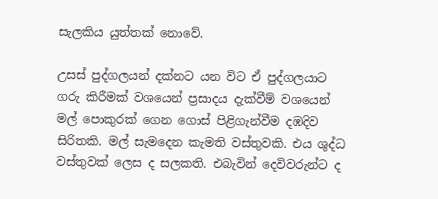සැලකිය යුත්තක් නොවේ.

උසස් පුද්ගලයන් දක්නට යන විට ඒ පුද්ගලයාට ගරු කිරීමක් වශයෙන් ප්‍රසාදය දැක්වීම් වශයෙන් මල් පොකුරක් ගෙන ගොස් පිළිගැන්වීම දඹදිව සිරිතකි. මල් සැමදෙන කැමති වස්තුවකි. එය ශුද්ධ වස්තුවක් ලෙස ද සලකති. එබැවින් දෙවිවරුන්ට ද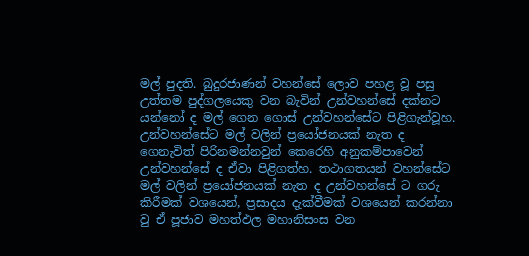මල් පුදති. බුදුරජාණන් වහන්සේ ලොව පහළ වූ පසු උත්තම පුද්ගලයෙකු වන බැවින් උන්වහන්සේ දක්නට යන්නෝ ද මල් ගෙන ගොස් උන්වහන්සේට පිළිගැන්වූහ. උන්වහන්සේට මල් වලින් ප්‍රයෝජනයක් නැත ද ගෙනැවිත් පිරිනමන්නවුන් කෙරෙහි අනුකම්පාවෙන් උන්වහන්සේ ද ඒවා පිළිගත්හ. තථාගතයන් වහන්සේට මල් වලින් ප්‍රයෝජනයක් නැත ද උන්වහන්සේ ට ගරු කිරීමක් වශයෙන්, ප්‍රසාදය දැක්වීමක් වශයෙන් කරන්නා වු ඒ පූජාව මහත්ඵල මහානිසංස වන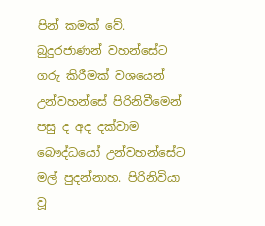පින් කමක් වේ. බුදුරජාණන් වහන්සේට ගරු කිරීමක් වශයෙන් උන්වහන්සේ පිරිනිවීමෙන් පසු ද අද දක්වාම බෞද්ධයෝ උන්වහන්සේට මල් පුදන්නාහ. පිරිනිවියා වූ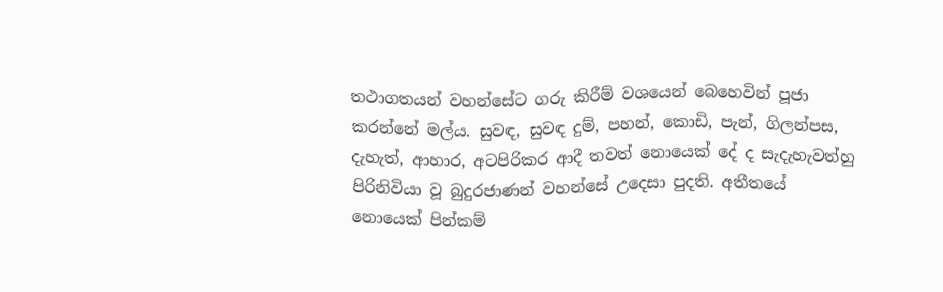තථාගතයන් වහන්සේට ගරු කිරීම් වශයෙන් බෙහෙවින් පූජා කරන්නේ මල්ය. සුවඳ, සුවඳ දුම්, පහන්, කොඩි, පැන්, ගිලන්පස, දැහැත්, ආහාර, අටපිරිකර ආදී තවත් නොයෙක් දේ ද සැදැහැවත්හු පිරිනිවියා වූ බුදුරජාණන් වහන්සේ උදෙසා පුදති. අතීතයේ නොයෙක් පින්කම්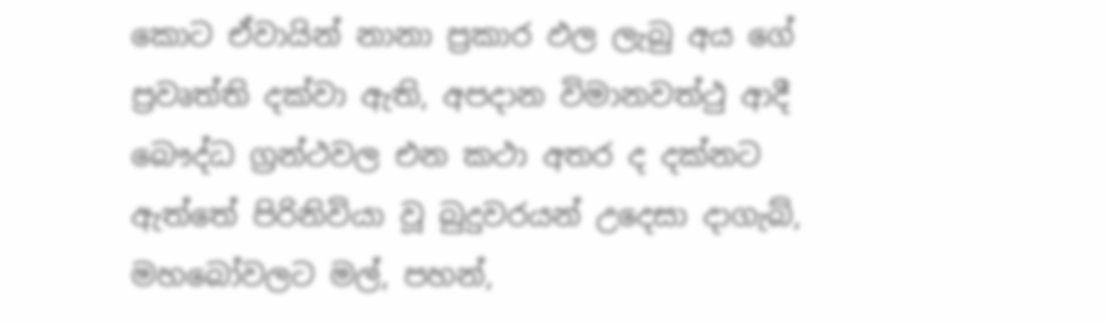කොට ඒවායින් නානා ප්‍රකාර ඵල ලැබු අය ගේ ප්‍රවෘත්ති දක්වා ඇති, අපදාන විමානවත්ථු ආදී බෞද්ධ ග්‍රන්ථවල එන කථා අතර ද දක්නට ඇත්තේ පිරිනිවියා වූ බුදුවරයන් උදෙසා දාගැබ්, මහබෝවලට මල්, පහන්,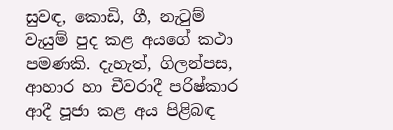සුවඳ, කොඩි, ගී, නැටුම් වැයුම් පුද කළ අයගේ කථා පමණකි. දැහැත්, ගිලන්පස, ආහාර හා චීවරාදී පරිෂ්කාර ආදී පූජා කළ අය පිළිබඳ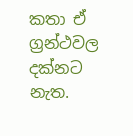කතා ඒ ග්‍රන්ථවල දක්නට නැත.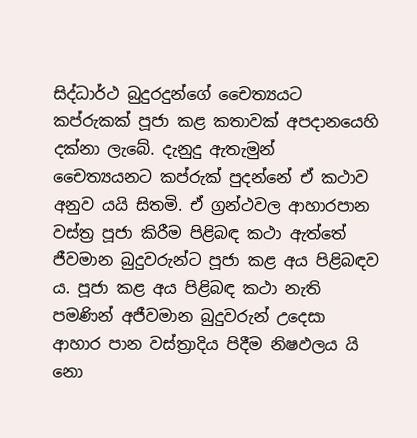සිද්ධාර්ථ බුදුරදුන්ගේ චෛත්‍යයට කප්රුකක් පූජා කළ කතාවක් අපදානයෙහි දක්නා ලැබේ. දැනුදු ඇතැමුන් චෛත්‍යයනට කප්රුක් පුදන්නේ ඒ කථාව අනුව යයි සිතමි. ඒ ග්‍රන්ථවල ආහාරපාන වස්ත්‍ර පූජා කිරීම පිළිබඳ කථා ඇත්තේ ජීවමාන බුදුවරුන්ට පූජා කළ අය පිළිබඳව ය. පූජා කළ අය පිළිබඳ කථා නැති පමණින් අජීවමාන බුදුවරුන් උදෙසා ආහාර පාන වස්ත්‍රාදිය පිදීම නිෂඵලය යි නො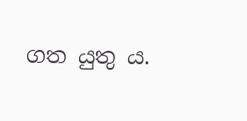ගත යුතු ය.